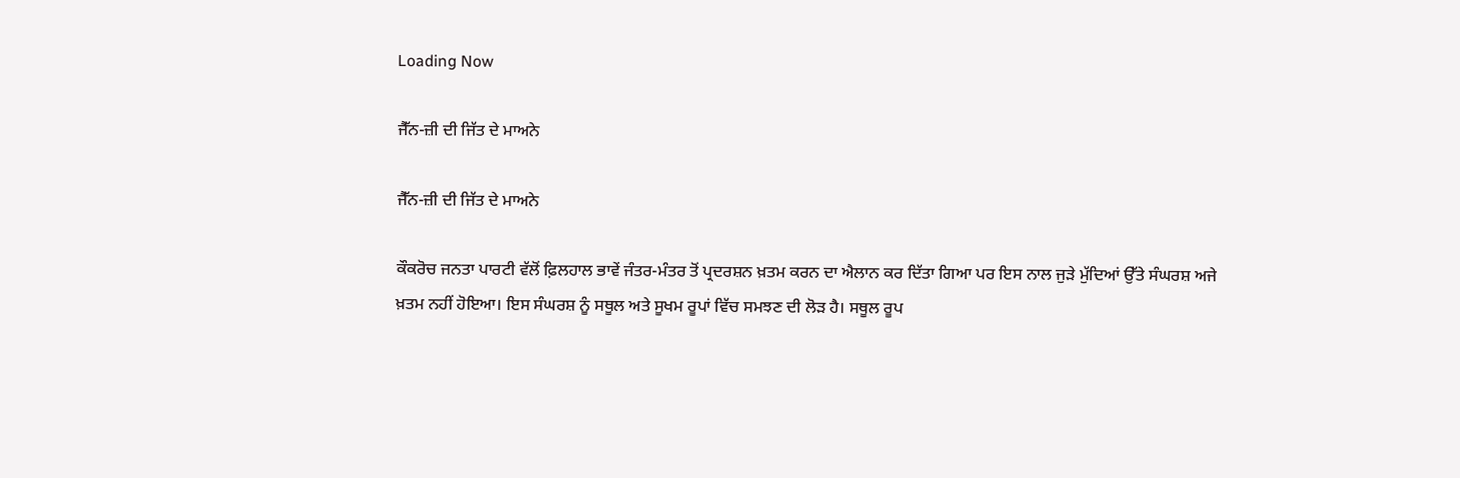Loading Now

ਜੈੱਨ-ਜ਼ੀ ਦੀ ਜਿੱਤ ਦੇ ਮਾਅਨੇ

ਜੈੱਨ-ਜ਼ੀ ਦੀ ਜਿੱਤ ਦੇ ਮਾਅਨੇ

ਕੌਕਰੋਚ ਜਨਤਾ ਪਾਰਟੀ ਵੱਲੋਂ ਫ਼ਿਲਹਾਲ ਭਾਵੇਂ ਜੰਤਰ-ਮੰਤਰ ਤੋਂ ਪ੍ਰਦਰਸ਼ਨ ਖ਼ਤਮ ਕਰਨ ਦਾ ਐਲਾਨ ਕਰ ਦਿੱਤਾ ਗਿਆ ਪਰ ਇਸ ਨਾਲ ਜੁੜੇ ਮੁੱਦਿਆਂ ਉੱਤੇ ਸੰਘਰਸ਼ ਅਜੇ ਖ਼ਤਮ ਨਹੀਂ ਹੋਇਆ। ਇਸ ਸੰਘਰਸ਼ ਨੂੰ ਸਥੂਲ ਅਤੇ ਸੂਖਮ ਰੂਪਾਂ ਵਿੱਚ ਸਮਝਣ ਦੀ ਲੋੜ ਹੈ। ਸਥੂਲ ਰੂਪ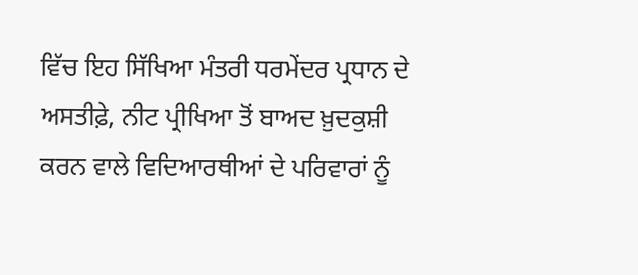ਵਿੱਚ ਇਹ ਸਿੱਖਿਆ ਮੰਤਰੀ ਧਰਮੇਂਦਰ ਪ੍ਰਧਾਨ ਦੇ ਅਸਤੀਫ਼ੇ, ਨੀਟ ਪ੍ਰੀਖਿਆ ਤੋਂ ਬਾਅਦ ਖ਼ੁਦਕੁਸ਼ੀ ਕਰਨ ਵਾਲੇ ਵਿਦਿਆਰਥੀਆਂ ਦੇ ਪਰਿਵਾਰਾਂ ਨੂੰ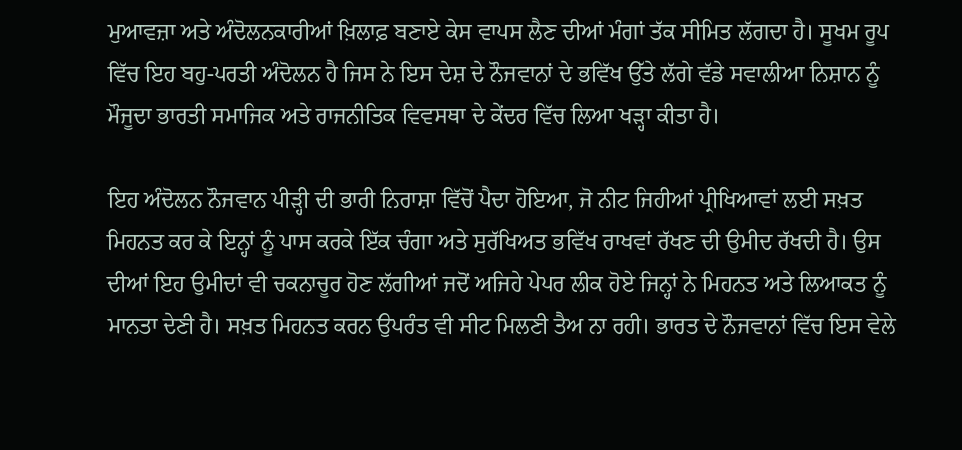ਮੁਆਵਜ਼ਾ ਅਤੇ ਅੰਦੋਲਨਕਾਰੀਆਂ ਖ਼ਿਲਾਫ਼ ਬਣਾਏ ਕੇਸ ਵਾਪਸ ਲੈਣ ਦੀਆਂ ਮੰਗਾਂ ਤੱਕ ਸੀਮਿਤ ਲੱਗਦਾ ਹੈ। ਸੂਖਮ ਰੂਪ ਵਿੱਚ ਇਹ ਬਹੁ-ਪਰਤੀ ਅੰਦੋਲਨ ਹੈ ਜਿਸ ਨੇ ਇਸ ਦੇਸ਼ ਦੇ ਨੌਜਵਾਨਾਂ ਦੇ ਭਵਿੱਖ ਉੱਤੇ ਲੱਗੇ ਵੱਡੇ ਸਵਾਲੀਆ ਨਿਸ਼ਾਨ ਨੂੰ ਮੌਜੂਦਾ ਭਾਰਤੀ ਸਮਾਜਿਕ ਅਤੇ ਰਾਜਨੀਤਿਕ ਵਿਵਸਥਾ ਦੇ ਕੇਂਦਰ ਵਿੱਚ ਲਿਆ ਖੜ੍ਹਾ ਕੀਤਾ ਹੈ।

ਇਹ ਅੰਦੋਲਨ ਨੌਜਵਾਨ ਪੀੜ੍ਹੀ ਦੀ ਭਾਰੀ ਨਿਰਾਸ਼ਾ ਵਿੱਚੋਂ ਪੈਦਾ ਹੋਇਆ, ਜੋ ਨੀਟ ਜਿਹੀਆਂ ਪ੍ਰੀਖਿਆਵਾਂ ਲਈ ਸਖ਼ਤ ਮਿਹਨਤ ਕਰ ਕੇ ਇਨ੍ਹਾਂ ਨੂੰ ਪਾਸ ਕਰਕੇ ਇੱਕ ਚੰਗਾ ਅਤੇ ਸੁਰੱਖਿਅਤ ਭਵਿੱਖ ਰਾਖਵਾਂ ਰੱਖਣ ਦੀ ਉਮੀਦ ਰੱਖਦੀ ਹੈ। ਉਸ ਦੀਆਂ ਇਹ ਉਮੀਦਾਂ ਵੀ ਚਕਨਾਚੂਰ ਹੋਣ ਲੱਗੀਆਂ ਜਦੋਂ ਅਜਿਹੇ ਪੇਪਰ ਲੀਕ ਹੋਏ ਜਿਨ੍ਹਾਂ ਨੇ ਮਿਹਨਤ ਅਤੇ ਲਿਆਕਤ ਨੂੰ ਮਾਨਤਾ ਦੇਣੀ ਹੈ। ਸਖ਼ਤ ਮਿਹਨਤ ਕਰਨ ਉਪਰੰਤ ਵੀ ਸੀਟ ਮਿਲਣੀ ਤੈਅ ਨਾ ਰਹੀ। ਭਾਰਤ ਦੇ ਨੌਜਵਾਨਾਂ ਵਿੱਚ ਇਸ ਵੇਲੇ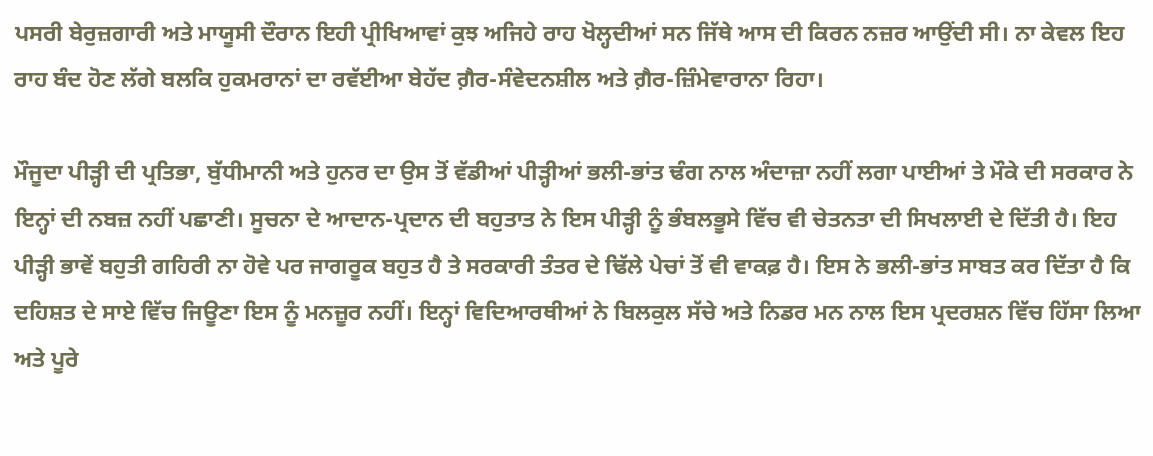ਪਸਰੀ ਬੇਰੁਜ਼ਗਾਰੀ ਅਤੇ ਮਾਯੂਸੀ ਦੌਰਾਨ ਇਹੀ ਪ੍ਰੀਖਿਆਵਾਂ ਕੁਝ ਅਜਿਹੇ ਰਾਹ ਖੋਲ੍ਹਦੀਆਂ ਸਨ ਜਿੱਥੇ ਆਸ ਦੀ ਕਿਰਨ ਨਜ਼ਰ ਆਉਂਦੀ ਸੀ। ਨਾ ਕੇਵਲ ਇਹ ਰਾਹ ਬੰਦ ਹੋਣ ਲੱਗੇ ਬਲਕਿ ਹੁਕਮਰਾਨਾਂ ਦਾ ਰਵੱਈਆ ਬੇਹੱਦ ਗ਼ੈਰ-ਸੰਵੇਦਨਸ਼ੀਲ ਅਤੇ ਗ਼ੈਰ-ਜ਼ਿੰਮੇਵਾਰਾਨਾ ਰਿਹਾ।

ਮੌਜੂਦਾ ਪੀੜ੍ਹੀ ਦੀ ਪ੍ਰਤਿਭਾ, ਬੁੱਧੀਮਾਨੀ ਅਤੇ ਹੁਨਰ ਦਾ ਉਸ ਤੋਂ ਵੱਡੀਆਂ ਪੀੜ੍ਹੀਆਂ ਭਲੀ-ਭਾਂਤ ਢੰਗ ਨਾਲ ਅੰਦਾਜ਼ਾ ਨਹੀਂ ਲਗਾ ਪਾਈਆਂ ਤੇ ਮੌਕੇ ਦੀ ਸਰਕਾਰ ਨੇ ਇਨ੍ਹਾਂ ਦੀ ਨਬਜ਼ ਨਹੀਂ ਪਛਾਣੀ। ਸੂਚਨਾ ਦੇ ਆਦਾਨ-ਪ੍ਰਦਾਨ ਦੀ ਬਹੁਤਾਤ ਨੇ ਇਸ ਪੀੜ੍ਹੀ ਨੂੰ ਭੰਬਲਭੂਸੇ ਵਿੱਚ ਵੀ ਚੇਤਨਤਾ ਦੀ ਸਿਖਲਾਈ ਦੇ ਦਿੱਤੀ ਹੈ। ਇਹ ਪੀੜ੍ਹੀ ਭਾਵੇਂ ਬਹੁਤੀ ਗਹਿਰੀ ਨਾ ਹੋਵੇ ਪਰ ਜਾਗਰੂਕ ਬਹੁਤ ਹੈ ਤੇ ਸਰਕਾਰੀ ਤੰਤਰ ਦੇ ਢਿੱਲੇ ਪੇਚਾਂ ਤੋਂ ਵੀ ਵਾਕਫ਼ ਹੈ। ਇਸ ਨੇ ਭਲੀ-ਭਾਂਤ ਸਾਬਤ ਕਰ ਦਿੱਤਾ ਹੈ ਕਿ ਦਹਿਸ਼ਤ ਦੇ ਸਾਏ ਵਿੱਚ ਜਿਊਣਾ ਇਸ ਨੂੰ ਮਨਜ਼ੂਰ ਨਹੀਂ। ਇਨ੍ਹਾਂ ਵਿਦਿਆਰਥੀਆਂ ਨੇ ਬਿਲਕੁਲ ਸੱਚੇ ਅਤੇ ਨਿਡਰ ਮਨ ਨਾਲ ਇਸ ਪ੍ਰਦਰਸ਼ਨ ਵਿੱਚ ਹਿੱਸਾ ਲਿਆ ਅਤੇ ਪੂਰੇ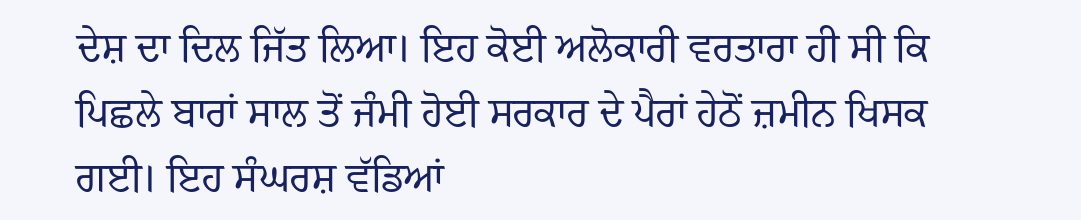ਦੇਸ਼ ਦਾ ਦਿਲ ਜਿੱਤ ਲਿਆ। ਇਹ ਕੋਈ ਅਲੋਕਾਰੀ ਵਰਤਾਰਾ ਹੀ ਸੀ ਕਿ ਪਿਛਲੇ ਬਾਰਾਂ ਸਾਲ ਤੋਂ ਜੰਮੀ ਹੋਈ ਸਰਕਾਰ ਦੇ ਪੈਰਾਂ ਹੇਠੋਂ ਜ਼ਮੀਨ ਖਿਸਕ ਗਈ। ਇਹ ਸੰਘਰਸ਼ ਵੱਡਿਆਂ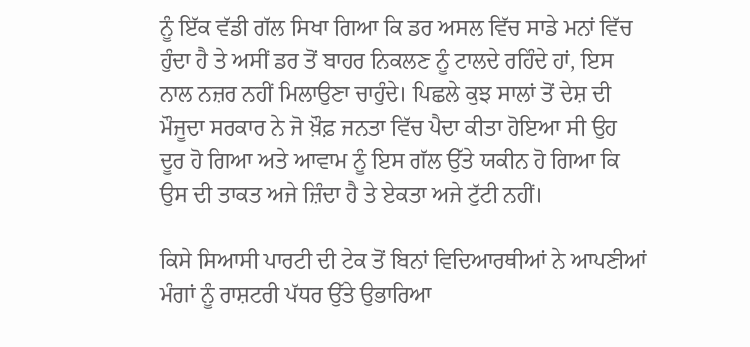ਨੂੰ ਇੱਕ ਵੱਡੀ ਗੱਲ ਸਿਖਾ ਗਿਆ ਕਿ ਡਰ ਅਸਲ ਵਿੱਚ ਸਾਡੇ ਮਨਾਂ ਵਿੱਚ ਹੁੰਦਾ ਹੈ ਤੇ ਅਸੀਂ ਡਰ ਤੋਂ ਬਾਹਰ ਨਿਕਲਣ ਨੂੰ ਟਾਲਦੇ ਰਹਿੰਦੇ ਹਾਂ, ਇਸ ਨਾਲ ਨਜ਼ਰ ਨਹੀਂ ਮਿਲਾਉਣਾ ਚਾਹੁੰਦੇ। ਪਿਛਲੇ ਕੁਝ ਸਾਲਾਂ ਤੋਂ ਦੇਸ਼ ਦੀ ਮੌਜੂਦਾ ਸਰਕਾਰ ਨੇ ਜੋ ਖ਼ੌਫ਼ ਜਨਤਾ ਵਿੱਚ ਪੈਦਾ ਕੀਤਾ ਹੋਇਆ ਸੀ ਉਹ ਦੂਰ ਹੋ ਗਿਆ ਅਤੇ ਆਵਾਮ ਨੂੰ ਇਸ ਗੱਲ ਉੱਤੇ ਯਕੀਨ ਹੋ ਗਿਆ ਕਿ ਉਸ ਦੀ ਤਾਕਤ ਅਜੇ ਜ਼ਿੰਦਾ ਹੈ ਤੇ ਏਕਤਾ ਅਜੇ ਟੁੱਟੀ ਨਹੀਂ।

ਕਿਸੇ ਸਿਆਸੀ ਪਾਰਟੀ ਦੀ ਟੇਕ ਤੋਂ ਬਿਨਾਂ ਵਿਦਿਆਰਥੀਆਂ ਨੇ ਆਪਣੀਆਂ ਮੰਗਾਂ ਨੂੰ ਰਾਸ਼ਟਰੀ ਪੱਧਰ ਉੱਤੇ ਉਭਾਰਿਆ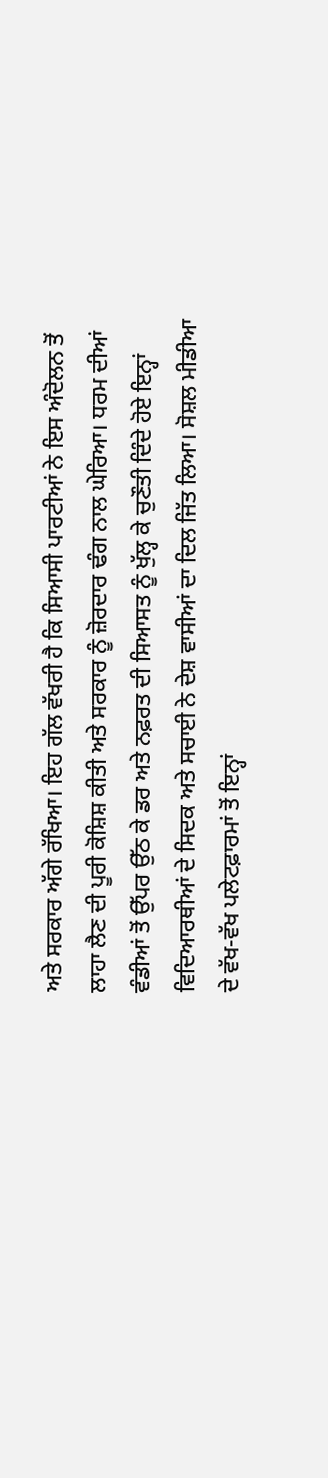ਅਤੇ ਸਰਕਾਰ ਅੱਗੇ ਰੱਖਿਆ। ਇਹ ਗੱਲ ਵੱਖਰੀ ਹੈ ਕਿ ਸਿਆਸੀ ਪਾਰਟੀਆਂ ਨੇ ਇਸ ਅੰਦੋਲਨ ਤੋਂ ਲਾਹਾ ਲੈਣ ਦੀ ਪੂਰੀ ਕੋਸ਼ਿਸ਼ ਕੀਤੀ ਅਤੇ ਸਰਕਾਰ ਨੂੰ ਜ਼ੋਰਦਾਰ ਢੰਗ ਨਾਲ ਘੇਰਿਆ। ਧਰਮ ਦੀਆਂ ਵੰਡੀਆਂ ਤੋਂ ਉੱਪਰ ਉੱਠ ਕੇ ਡਰ ਅਤੇ ਨਫ਼ਰਤ ਦੀ ਸਿਆਸਤ ਨੂੰ ਖੁੱਲ੍ਹ ਕੇ ਚੁਣੌਤੀ ਦਿੰਦੇ ਹੋਏ ਇਨ੍ਹਾਂ ਵਿਦਿਆਰਥੀਆਂ ਦੇ ਸਿਦਕ ਅਤੇ ਸਚਾਈ ਨੇ ਦੇਸ਼ ਵਾਸੀਆਂ ਦਾ ਦਿਲ ਜਿੱਤ ਲਿਆ। ਸੋਸ਼ਲ ਮੀਡੀਆ ਦੇ ਵੱਖ-ਵੱਖ ਪਲੇਟਫ਼ਾਰਮਾਂ ਤੋਂ ਇਨ੍ਹਾਂ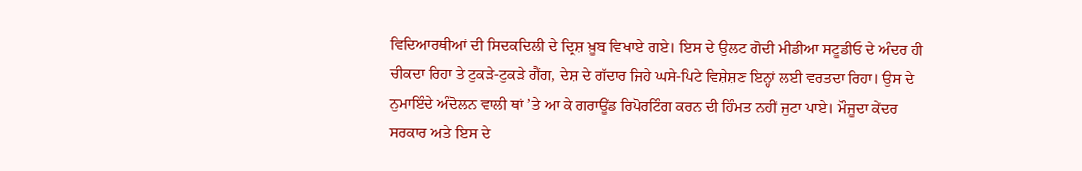ਵਿਦਿਆਰਥੀਆਂ ਦੀ ਸਿਦਕਦਿਲੀ ਦੇ ਦ੍ਰਿਸ਼ ਖ਼ੂਬ ਵਿਖਾਏ ਗਏ। ਇਸ ਦੇ ਉਲਟ ਗੋਦੀ ਮੀਡੀਆ ਸਟੂਡੀਓ ਦੇ ਅੰਦਰ ਹੀ ਚੀਕਦਾ ਰਿਹਾ ਤੇ ਟੁਕੜੇ-ਟੁਕੜੇ ਗੈਂਗ, ਦੇਸ਼ ਦੇ ਗੱਦਾਰ ਜਿਹੇ ਘਸੇ-ਪਿਟੇ ਵਿਸ਼ੇਸ਼ਣ ਇਨ੍ਹਾਂ ਲਈ ਵਰਤਦਾ ਰਿਹਾ। ਉਸ ਦੇ ਨੁਮਾਇੰਦੇ ਅੰਦੋਲਨ ਵਾਲੀ ਥਾਂ ’ਤੇ ਆ ਕੇ ਗਰਾਊਂਡ ਰਿਪੋਰਟਿੰਗ ਕਰਨ ਦੀ ਹਿੰਮਤ ਨਹੀਂ ਜੁਟਾ ਪਾਏ। ਮੌਜੂਦਾ ਕੇਂਦਰ ਸਰਕਾਰ ਅਤੇ ਇਸ ਦੇ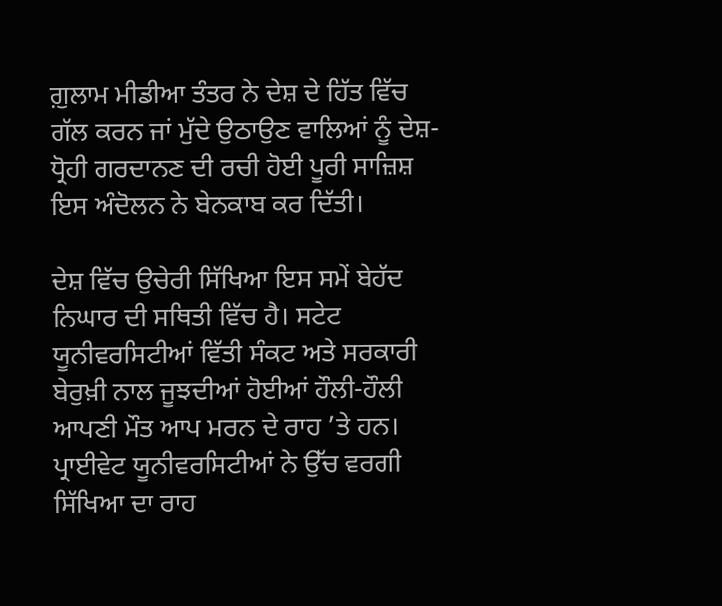ਗ਼ੁਲਾਮ ਮੀਡੀਆ ਤੰਤਰ ਨੇ ਦੇਸ਼ ਦੇ ਹਿੱਤ ਵਿੱਚ ਗੱਲ ਕਰਨ ਜਾਂ ਮੁੱਦੇ ਉਠਾਉਣ ਵਾਲਿਆਂ ਨੂੰ ਦੇਸ਼-ਧ੍ਰੋਹੀ ਗਰਦਾਨਣ ਦੀ ਰਚੀ ਹੋਈ ਪੂਰੀ ਸਾਜ਼ਿਸ਼ ਇਸ ਅੰਦੋਲਨ ਨੇ ਬੇਨਕਾਬ ਕਰ ਦਿੱਤੀ।

ਦੇਸ਼ ਵਿੱਚ ਉਚੇਰੀ ਸਿੱਖਿਆ ਇਸ ਸਮੇਂ ਬੇਹੱਦ ਨਿਘਾਰ ਦੀ ਸਥਿਤੀ ਵਿੱਚ ਹੈ। ਸਟੇਟ ਯੂਨੀਵਰਸਿਟੀਆਂ ਵਿੱਤੀ ਸੰਕਟ ਅਤੇ ਸਰਕਾਰੀ ਬੇਰੁਖ਼ੀ ਨਾਲ ਜੂਝਦੀਆਂ ਹੋਈਆਂ ਹੌਲੀ-ਹੌਲੀ ਆਪਣੀ ਮੌਤ ਆਪ ਮਰਨ ਦੇ ਰਾਹ ’ਤੇ ਹਨ। ਪ੍ਰਾਈਵੇਟ ਯੂਨੀਵਰਸਿਟੀਆਂ ਨੇ ਉੱਚ ਵਰਗੀ ਸਿੱਖਿਆ ਦਾ ਰਾਹ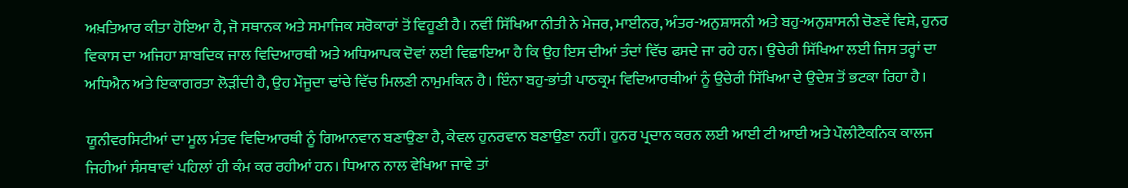ਅਖ਼ਤਿਆਰ ਕੀਤਾ ਹੋਇਆ ਹੈ, ਜੋ ਸਥਾਨਕ ਅਤੇ ਸਮਾਜਿਕ ਸਰੋਕਾਰਾਂ ਤੋਂ ਵਿਹੂਣੀ ਹੈ। ਨਵੀਂ ਸਿੱਖਿਆ ਨੀਤੀ ਨੇ ਮੇਜਰ, ਮਾਈਨਰ, ਅੰਤਰ-ਅਨੁਸ਼ਾਸਨੀ ਅਤੇ ਬਹੁ-ਅਨੁਸ਼ਾਸਨੀ ਚੋਣਵੇਂ ਵਿਸ਼ੇ, ਹੁਨਰ ਵਿਕਾਸ ਦਾ ਅਜਿਹਾ ਸ਼ਾਬਦਿਕ ਜਾਲ ਵਿਦਿਆਰਥੀ ਅਤੇ ਅਧਿਆਪਕ ਦੋਵਾਂ ਲਈ ਵਿਛਾਇਆ ਹੈ ਕਿ ਉਹ ਇਸ ਦੀਆਂ ਤੰਦਾਂ ਵਿੱਚ ਫਸਦੇ ਜਾ ਰਹੇ ਹਨ। ਉਚੇਰੀ ਸਿੱਖਿਆ ਲਈ ਜਿਸ ਤਰ੍ਹਾਂ ਦਾ ਅਧਿਐਨ ਅਤੇ ਇਕਾਗਰਤਾ ਲੋੜੀਂਦੀ ਹੈ, ਉਹ ਮੌਜੂਦਾ ਢਾਂਚੇ ਵਿੱਚ ਮਿਲਣੀ ਨਾਮੁਮਕਿਨ ਹੈ। ਇੰਨਾ ਬਹੁ-ਭਾਂਤੀ ਪਾਠਕ੍ਰਮ ਵਿਦਿਆਰਥੀਆਂ ਨੂੰ ਉਚੇਰੀ ਸਿੱਖਿਆ ਦੇ ਉਦੇਸ਼ ਤੋਂ ਭਟਕਾ ਰਿਹਾ ਹੈ।

ਯੂਨੀਵਰਸਿਟੀਆਂ ਦਾ ਮੂਲ ਮੰਤਵ ਵਿਦਿਆਰਥੀ ਨੂੰ ਗਿਆਨਵਾਨ ਬਣਾਉਣਾ ਹੈ, ਕੇਵਲ ਹੁਨਰਵਾਨ ਬਣਾਉਣਾ ਨਹੀਂ। ਹੁਨਰ ਪ੍ਰਦਾਨ ਕਰਨ ਲਈ ਆਈ ਟੀ ਆਈ ਅਤੇ ਪੌਲੀਟੈਕਨਿਕ ਕਾਲਜ ਜਿਹੀਆਂ ਸੰਸਥਾਵਾਂ ਪਹਿਲਾਂ ਹੀ ਕੰਮ ਕਰ ਰਹੀਆਂ ਹਨ। ਧਿਆਨ ਨਾਲ ਵੇਖਿਆ ਜਾਵੇ ਤਾਂ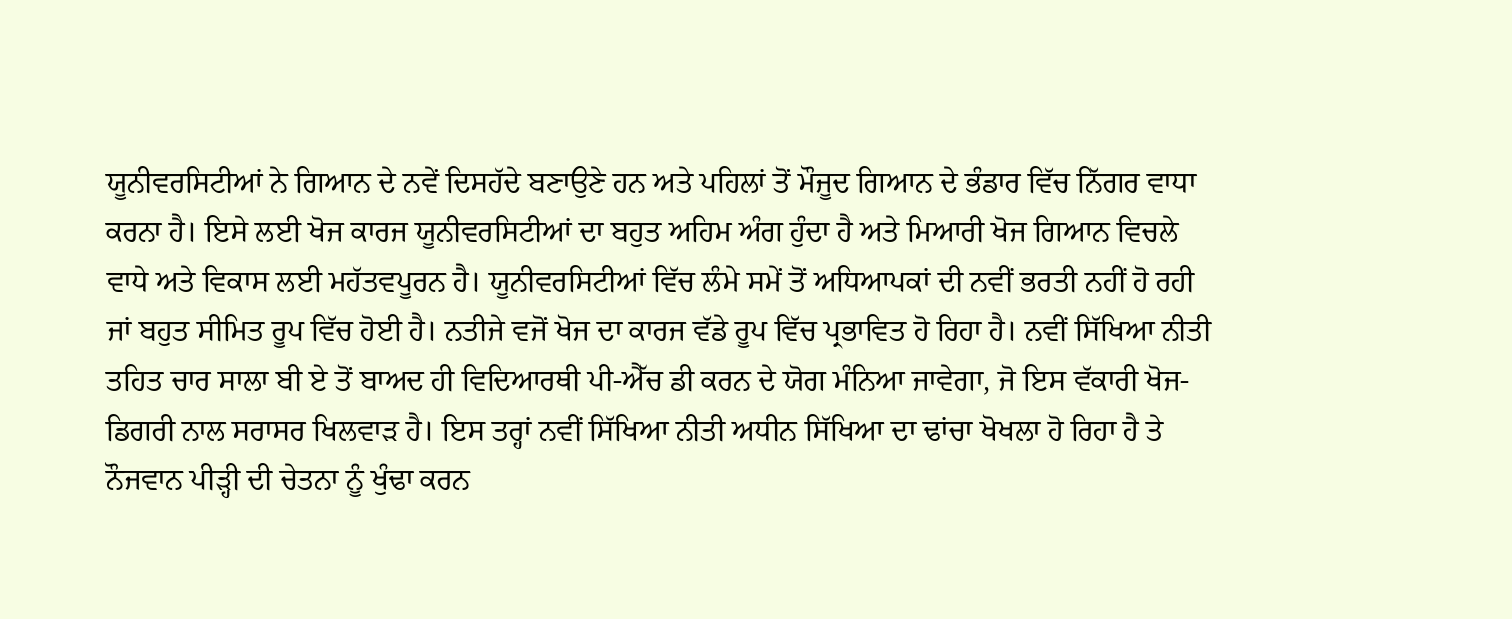ਯੂਨੀਵਰਸਿਟੀਆਂ ਨੇ ਗਿਆਨ ਦੇ ਨਵੇਂ ਦਿਸਹੱਦੇ ਬਣਾਉਣੇ ਹਨ ਅਤੇ ਪਹਿਲਾਂ ਤੋਂ ਮੌਜੂਦ ਗਿਆਨ ਦੇ ਭੰਡਾਰ ਵਿੱਚ ਨਿੱਗਰ ਵਾਧਾ ਕਰਨਾ ਹੈ। ਇਸੇ ਲਈ ਖੋਜ ਕਾਰਜ ਯੂਨੀਵਰਸਿਟੀਆਂ ਦਾ ਬਹੁਤ ਅਹਿਮ ਅੰਗ ਹੁੰਦਾ ਹੈ ਅਤੇ ਮਿਆਰੀ ਖੋਜ ਗਿਆਨ ਵਿਚਲੇ ਵਾਧੇ ਅਤੇ ਵਿਕਾਸ ਲਈ ਮਹੱਤਵਪੂਰਨ ਹੈ। ਯੂਨੀਵਰਸਿਟੀਆਂ ਵਿੱਚ ਲੰਮੇ ਸਮੇਂ ਤੋਂ ਅਧਿਆਪਕਾਂ ਦੀ ਨਵੀਂ ਭਰਤੀ ਨਹੀਂ ਹੋ ਰਹੀ ਜਾਂ ਬਹੁਤ ਸੀਮਿਤ ਰੂਪ ਵਿੱਚ ਹੋਈ ਹੈ। ਨਤੀਜੇ ਵਜੋਂ ਖੋਜ ਦਾ ਕਾਰਜ ਵੱਡੇ ਰੂਪ ਵਿੱਚ ਪ੍ਰਭਾਵਿਤ ਹੋ ਰਿਹਾ ਹੈ। ਨਵੀਂ ਸਿੱਖਿਆ ਨੀਤੀ ਤਹਿਤ ਚਾਰ ਸਾਲਾ ਬੀ ਏ ਤੋਂ ਬਾਅਦ ਹੀ ਵਿਦਿਆਰਥੀ ਪੀ-ਐੱਚ ਡੀ ਕਰਨ ਦੇ ਯੋਗ ਮੰਨਿਆ ਜਾਵੇਗਾ, ਜੋ ਇਸ ਵੱਕਾਰੀ ਖੋਜ-ਡਿਗਰੀ ਨਾਲ ਸਰਾਸਰ ਖਿਲਵਾੜ ਹੈ। ਇਸ ਤਰ੍ਹਾਂ ਨਵੀਂ ਸਿੱਖਿਆ ਨੀਤੀ ਅਧੀਨ ਸਿੱਖਿਆ ਦਾ ਢਾਂਚਾ ਖੋਖਲਾ ਹੋ ਰਿਹਾ ਹੈ ਤੇ ਨੌਜਵਾਨ ਪੀੜ੍ਹੀ ਦੀ ਚੇਤਨਾ ਨੂੰ ਖੁੰਢਾ ਕਰਨ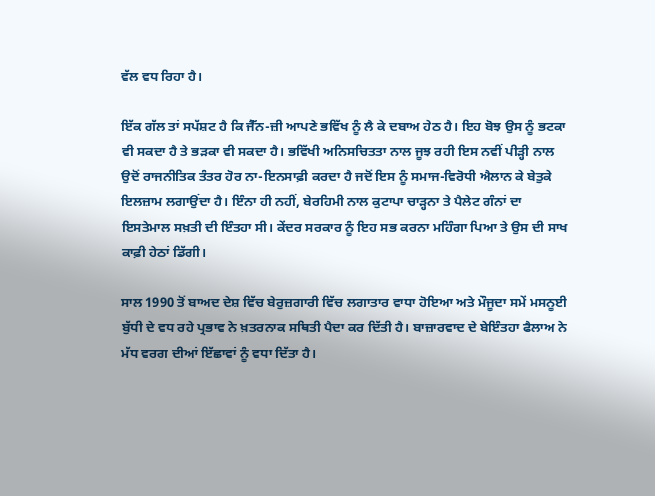ਵੱਲ ਵਧ ਰਿਹਾ ਹੈ।

ਇੱਕ ਗੱਲ ਤਾਂ ਸਪੱਸ਼ਟ ਹੈ ਕਿ ਜੈੱਨ-ਜ਼ੀ ਆਪਣੇ ਭਵਿੱਖ ਨੂੰ ਲੈ ਕੇ ਦਬਾਅ ਹੇਠ ਹੈ। ਇਹ ਬੋਝ ਉਸ ਨੂੰ ਭਟਕਾ ਵੀ ਸਕਦਾ ਹੈ ਤੇ ਭੜਕਾ ਵੀ ਸਕਦਾ ਹੈ। ਭਵਿੱਖੀ ਅਨਿਸਚਿਤਤਾ ਨਾਲ ਜੂਝ ਰਹੀ ਇਸ ਨਵੀਂ ਪੀੜ੍ਹੀ ਨਾਲ ਉਦੋਂ ਰਾਜਨੀਤਿਕ ਤੰਤਰ ਹੋਰ ਨਾ-ਇਨਸਾਫ਼ੀ ਕਰਦਾ ਹੈ ਜਦੋਂ ਇਸ ਨੂੰ ਸਮਾਜ-ਵਿਰੋਧੀ ਐਲਾਨ ਕੇ ਬੇਤੁਕੇ ਇਲਜ਼ਾਮ ਲਗਾਉਂਦਾ ਹੈ। ਇੰਨਾ ਹੀ ਨਹੀਂ, ਬੇਰਹਿਮੀ ਨਾਲ ਕੁਟਾਪਾ ਚਾੜ੍ਹਨਾ ਤੇ ਪੈਲੇਟ ਗੰਨਾਂ ਦਾ ਇਸਤੇਮਾਲ ਸਖ਼ਤੀ ਦੀ ਇੰਤਹਾ ਸੀ। ਕੇਂਦਰ ਸਰਕਾਰ ਨੂੰ ਇਹ ਸਭ ਕਰਨਾ ਮਹਿੰਗਾ ਪਿਆ ਤੇ ਉਸ ਦੀ ਸਾਖ ਕਾਫ਼ੀ ਹੇਠਾਂ ਡਿੱਗੀ।

ਸਾਲ 1990 ਤੋਂ ਬਾਅਦ ਦੇਸ਼ ਵਿੱਚ ਬੇਰੁਜ਼ਗਾਰੀ ਵਿੱਚ ਲਗਾਤਾਰ ਵਾਧਾ ਹੋਇਆ ਅਤੇ ਮੌਜੂਦਾ ਸਮੇਂ ਮਸਨੂਈ ਬੁੱਧੀ ਦੇ ਵਧ ਰਹੇ ਪ੍ਰਭਾਵ ਨੇ ਖ਼ਤਰਨਾਕ ਸਥਿਤੀ ਪੈਦਾ ਕਰ ਦਿੱਤੀ ਹੈ। ਬਾਜ਼ਾਰਵਾਦ ਦੇ ਬੇਇੰਤਹਾ ਫੈਲਾਅ ਨੇ ਮੱਧ ਵਰਗ ਦੀਆਂ ਇੱਛਾਵਾਂ ਨੂੰ ਵਧਾ ਦਿੱਤਾ ਹੈ।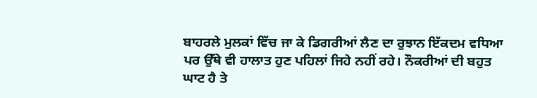ਬਾਹਰਲੇ ਮੁਲਕਾਂ ਵਿੱਚ ਜਾ ਕੇ ਡਿਗਰੀਆਂ ਲੈਣ ਦਾ ਰੁਝਾਨ ਇੱਕਦਮ ਵਧਿਆ ਪਰ ਉੱਥੇ ਵੀ ਹਾਲਾਤ ਹੁਣ ਪਹਿਲਾਂ ਜਿਹੇ ਨਹੀਂ ਰਹੇ। ਨੌਕਰੀਆਂ ਦੀ ਬਹੁਤ ਘਾਟ ਹੈ ਤੇ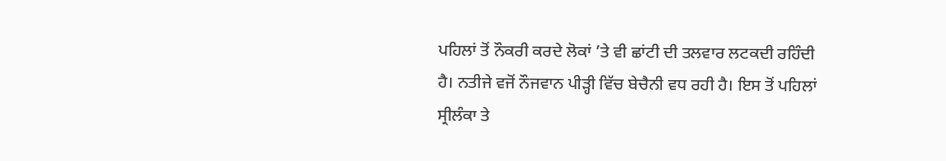ਪਹਿਲਾਂ ਤੋਂ ਨੌਕਰੀ ਕਰਦੇ ਲੋਕਾਂ ’ਤੇ ਵੀ ਛਾਂਟੀ ਦੀ ਤਲਵਾਰ ਲਟਕਦੀ ਰਹਿੰਦੀ ਹੈ। ਨਤੀਜੇ ਵਜੋਂ ਨੌਜਵਾਨ ਪੀੜ੍ਹੀ ਵਿੱਚ ਬੇਚੈਨੀ ਵਧ ਰਹੀ ਹੈ। ਇਸ ਤੋਂ ਪਹਿਲਾਂ ਸ੍ਰੀਲੰਕਾ ਤੇ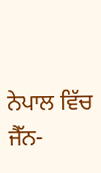ਨੇਪਾਲ ਵਿੱਚ ਜੈੱਨ-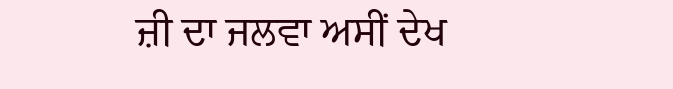ਜ਼ੀ ਦਾ ਜਲਵਾ ਅਸੀਂ ਦੇਖ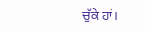ਚੁੱਕੇ ਹਾਂ।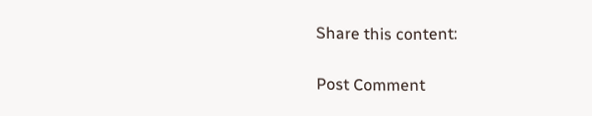Share this content:

Post Comment